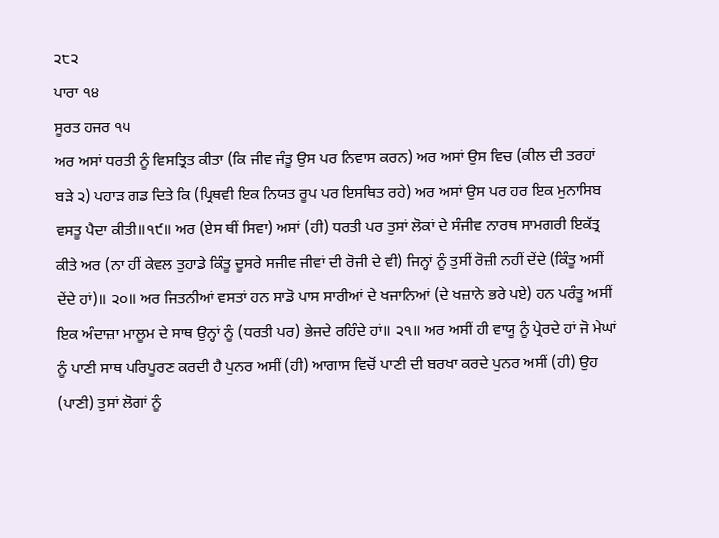੨੮੨
ਪਾਰਾ ੧੪
ਸੂਰਤ ਹਜਰ ੧੫
ਅਰ ਅਸਾਂ ਧਰਤੀ ਨੂੰ ਵਿਸਤ੍ਰਿਤ ਕੀਤਾ (ਕਿ ਜੀਵ ਜੰਤੂ ਉਸ ਪਰ ਨਿਵਾਸ ਕਰਨ) ਅਰ ਅਸਾਂ ਉਸ ਵਿਚ (ਕੀਲ ਦੀ ਤਰਹਾਂ ਬੜੇ ੨) ਪਹਾੜ ਗਡ ਦਿਤੇ ਕਿ (ਪ੍ਰਿਥਵੀ ਇਕ ਨਿਯਤ ਰੂਪ ਪਰ ਇਸਥਿਤ ਰਹੇ) ਅਰ ਅਸਾਂ ਉਸ ਪਰ ਹਰ ਇਕ ਮੁਨਾਸਿਬ ਵਸਤੂ ਪੈਦਾ ਕੀਤੀ॥੧੯॥ ਅਰ (ਏਸ ਥੀਂ ਸਿਵਾ) ਅਸਾਂ (ਹੀ) ਧਰਤੀ ਪਰ ਤੁਸਾਂ ਲੋਕਾਂ ਦੇ ਸੰਜੀਵ ਨਾਰਥ ਸਾਮਗਰੀ ਇਕੱਤ੍ਰ ਕੀਤੇ ਅਰ (ਨਾ ਹੀਂ ਕੇਵਲ ਤੁਹਾਡੇ ਕਿੰਤੂ ਦੂਸਰੇ ਸਜੀਵ ਜੀਵਾਂ ਦੀ ਰੋਜੀ ਦੇ ਵੀ) ਜਿਨ੍ਹਾਂ ਨੂੰ ਤੁਸੀਂ ਰੋਜ਼ੀ ਨਹੀਂ ਦੇਂਦੇ (ਕਿੰਤੂ ਅਸੀਂ ਦੇਂਦੇ ਹਾਂ)॥ ੨੦॥ ਅਰ ਜਿਤਨੀਆਂ ਵਸਤਾਂ ਹਨ ਸਾਡੋ ਪਾਸ ਸਾਰੀਆਂ ਦੇ ਖਜਾਨਿਆਂ (ਦੇ ਖਜ਼ਾਨੇ ਭਰੇ ਪਏ) ਹਨ ਪਰੰਤੂ ਅਸੀਂ ਇਕ ਅੰਦਾਜ਼ਾ ਮਾਲੂਮ ਦੇ ਸਾਥ ਉਨ੍ਹਾਂ ਨੂੰ (ਧਰਤੀ ਪਰ) ਭੇਜਦੇ ਰਹਿੰਦੇ ਹਾਂ॥ ੨੧॥ ਅਰ ਅਸੀਂ ਹੀ ਵਾਯੂ ਨੂੰ ਪ੍ਰੇਰਦੇ ਹਾਂ ਜੋ ਮੇਘਾਂ ਨੂੰ ਪਾਣੀ ਸਾਥ ਪਰਿਪੂਰਣ ਕਰਦੀ ਹੈ ਪੁਨਰ ਅਸੀਂ (ਹੀ) ਆਗਾਸ ਵਿਚੋਂ ਪਾਣੀ ਦੀ ਬਰਖਾ ਕਰਦੇ ਪੁਨਰ ਅਸੀਂ (ਹੀ) ਉਹ (ਪਾਣੀ) ਤੁਸਾਂ ਲੋਗਾਂ ਨੂੰ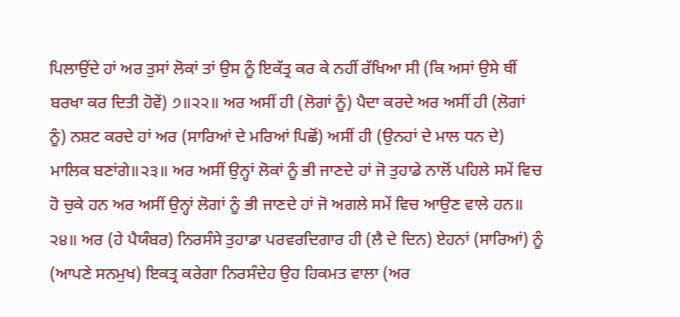ਪਿਲਾਉਂਦੇ ਹਾਂ ਅਰ ਤੁਸਾਂ ਲੋਕਾਂ ਤਾਂ ਉਸ ਨੂੰ ਇਕੱਤ੍ਰ ਕਰ ਕੇ ਨਹੀਂ ਰੱਖਿਆ ਸੀ (ਕਿ ਅਸਾਂ ਉਸੇ ਥੀਂ ਬਰਖਾ ਕਰ ਦਿਤੀ ਹੋਵੇਂ) ੭॥੨੨॥ ਅਰ ਅਸੀਂ ਹੀ (ਲੋਗਾਂ ਨੂੰ) ਪੈਦਾ ਕਰਦੇ ਅਰ ਅਸੀਂ ਹੀ (ਲੋਗਾਂ ਨੂੰ) ਨਸ਼ਟ ਕਰਦੇ ਹਾਂ ਅਰ (ਸਾਰਿਆਂ ਦੇ ਮਰਿਆਂ ਪਿਛੋਂ) ਅਸੀਂ ਹੀ (ਉਨਹਾਂ ਦੇ ਮਾਲ ਧਨ ਦੇ) ਮਾਲਿਕ ਬਣਾਂਗੇ॥੨੩॥ ਅਰ ਅਸੀਂ ਉਨ੍ਹਾਂ ਲੋਕਾਂ ਨੂੰ ਭੀ ਜਾਣਦੇ ਹਾਂ ਜੋ ਤੁਹਾਡੇ ਨਾਲੋਂ ਪਹਿਲੇ ਸਮੇਂ ਵਿਚ ਹੋ ਚੁਕੇ ਹਨ ਅਰ ਅਸੀਂ ਉਨ੍ਹਾਂ ਲੋਗਾਂ ਨੂੰ ਭੀ ਜਾਣਦੇ ਹਾਂ ਜੋ ਅਗਲੇ ਸਮੇਂ ਵਿਚ ਆਉਣ ਵਾਲੇ ਹਨ॥ ੨੪॥ ਅਰ (ਹੇ ਪੈਯੰਬਰ) ਨਿਰਸੰਸੇ ਤੁਹਾਡਾ ਪਰਵਰਦਿਗਾਰ ਹੀ (ਲੈ ਦੇ ਦਿਨ) ਏਹਨਾਂ (ਸਾਰਿਆਂ) ਨੂੰ (ਆਪਣੇ ਸਨਮੁਖ) ਇਕਤ੍ਰ ਕਰੇਗਾ ਨਿਰਸੰਦੇਹ ਉਹ ਹਿਕਮਤ ਵਾਲਾ (ਅਰ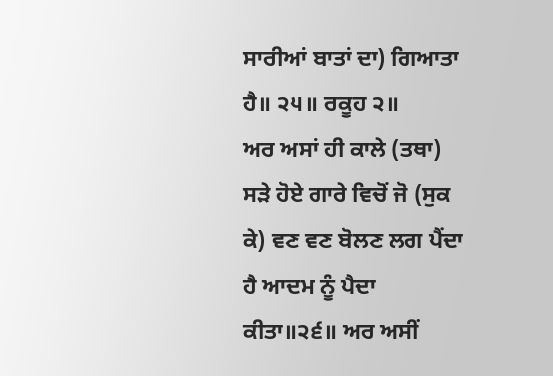ਸਾਰੀਆਂ ਬਾਤਾਂ ਦਾ) ਗਿਆਤਾ ਹੈ॥ ੨੫॥ ਰਕੂਹ ੨॥
ਅਰ ਅਸਾਂ ਹੀ ਕਾਲੇ (ਤਥਾ) ਸੜੇ ਹੋਏ ਗਾਰੇ ਵਿਚੋਂ ਜੋ (ਸੁਕ ਕੇ) ਵਣ ਵਣ ਬੋਲਣ ਲਗ ਪੈਂਦਾ ਹੈ ਆਦਮ ਨੂੰ ਪੈਦਾ ਕੀਤਾ॥੨੬॥ ਅਰ ਅਸੀਂ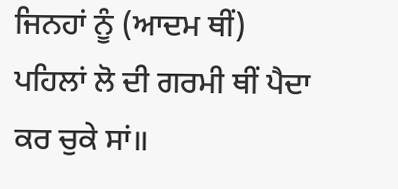ਜਿਨਹਾਂ ਨੂੰ (ਆਦਮ ਥੀਂ) ਪਹਿਲਾਂ ਲੋ ਦੀ ਗਰਮੀ ਥੀਂ ਪੈਦਾ ਕਰ ਚੁਕੇ ਸਾਂ॥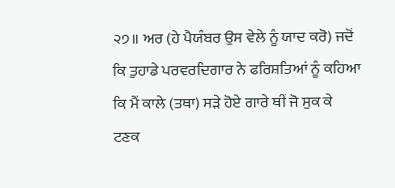੨੭॥ ਅਰ (ਹੇ ਪੈਯੰਬਰ ਉਸ ਵੇਲੇ ਨੂੰ ਯਾਦ ਕਰੋ) ਜਦੋਂ ਕਿ ਤੁਹਾਡੇ ਪਰਵਰਦਿਗਾਰ ਨੇ ਫਰਿਸ਼ਤਿਆਂ ਨੂੰ ਕਹਿਆ ਕਿ ਮੈਂ ਕਾਲੇ (ਤਥਾ) ਸੜੇ ਹੋਏ ਗਾਰੇ ਥੀਂ ਜੋ ਸੁਕ ਕੇ ਟਣਕ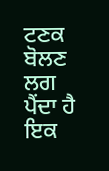ਟਣਕ ਬੋਲਣ ਲਗ ਪੈਂਦਾ ਹੈ ਇਕ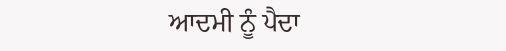ਆਦਮੀ ਨੂੰ ਪੈਦਾ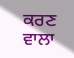ਕਰਣ ਵਾਲਾ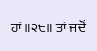ਹਾਂ॥੨੮॥ ਤਾਂ ਜਦੋਂ